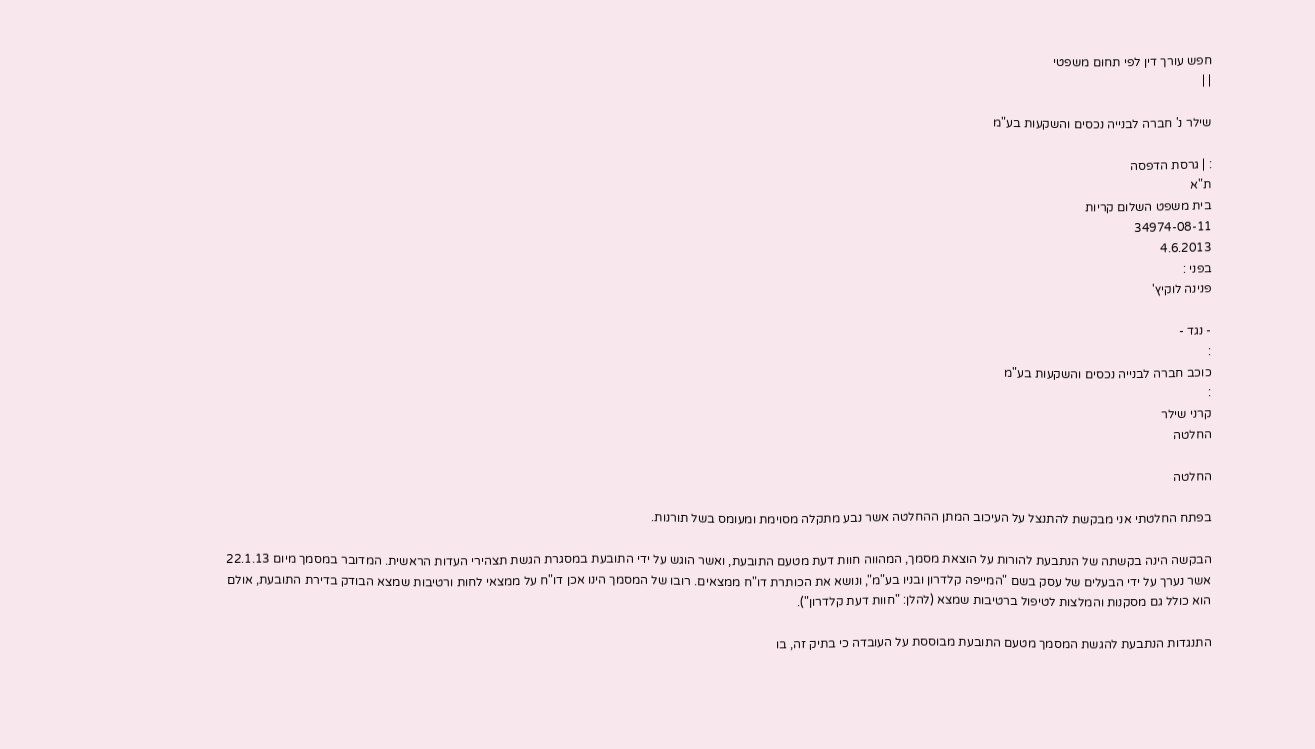חפש עורך דין לפי תחום משפטי
| |

שילר נ' חברה לבנייה נכסים והשקעות בע"מ

: | גרסת הדפסה
ת"א
בית משפט השלום קריות
34974-08-11
4.6.2013
בפני :
פנינה לוקיץ'

- נגד -
:
כוכב חברה לבנייה נכסים והשקעות בע"מ
:
קרני שילר
החלטה

החלטה

בפתח החלטתי אני מבקשת להתנצל על העיכוב המתן ההחלטה אשר נבע מתקלה מסוימת ומעומס בשל תורנות.

הבקשה הינה בקשתה של הנתבעת להורות על הוצאת מסמך, המהווה חוות דעת מטעם התובעת, ואשר הוגש על ידי התובעת במסגרת הגשת תצהירי העדות הראשית. המדובר במסמך מיום 22.1.13 אשר נערך על ידי הבעלים של עסק בשם "המייפה קלדרון ובניו בע"מ", ונושא את הכותרת דו"ח ממצאים. רובו של המסמך הינו אכן דו"ח על ממצאי לחות ורטיבות שמצא הבודק בדירת התובעת, אולם הוא כולל גם מסקנות והמלצות לטיפול ברטיבות שמצא (להלן: "חוות דעת קלדרון").

התנגדות הנתבעת להגשת המסמך מטעם התובעת מבוססת על העובדה כי בתיק זה, בו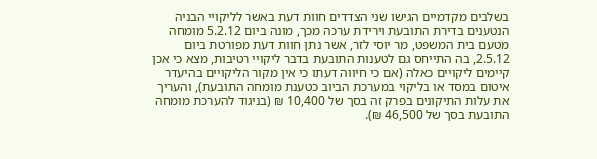בשלבים מקדמיים הגישו שני הצדדים חוות דעת באשר לליקויי הבניה הנטענים בדירת התובעת וירידת ערכה מכך, מונה ביום 5.2.12 מומחה מטעם בית המשפט, מר יוסי לזר, אשר נתן חוות דעת מפורטת ביום 2.5.12, בה התייחס גם לטענות התובעת בדבר ליקויי רטיבות, מצא כי אכן קיימים ליקויים כאלה (אם כי חיווה דעתו כי אין מקור הליקויים בהיעדר איטום במסד או בליקוי במערכת הביוב כטענת מומחה התובעת), והעריך את עלות התיקונים בפרק זה בסך של 10,400 ₪ (בניגוד להערכת מומחה התובעת בסך של 46,500 ₪).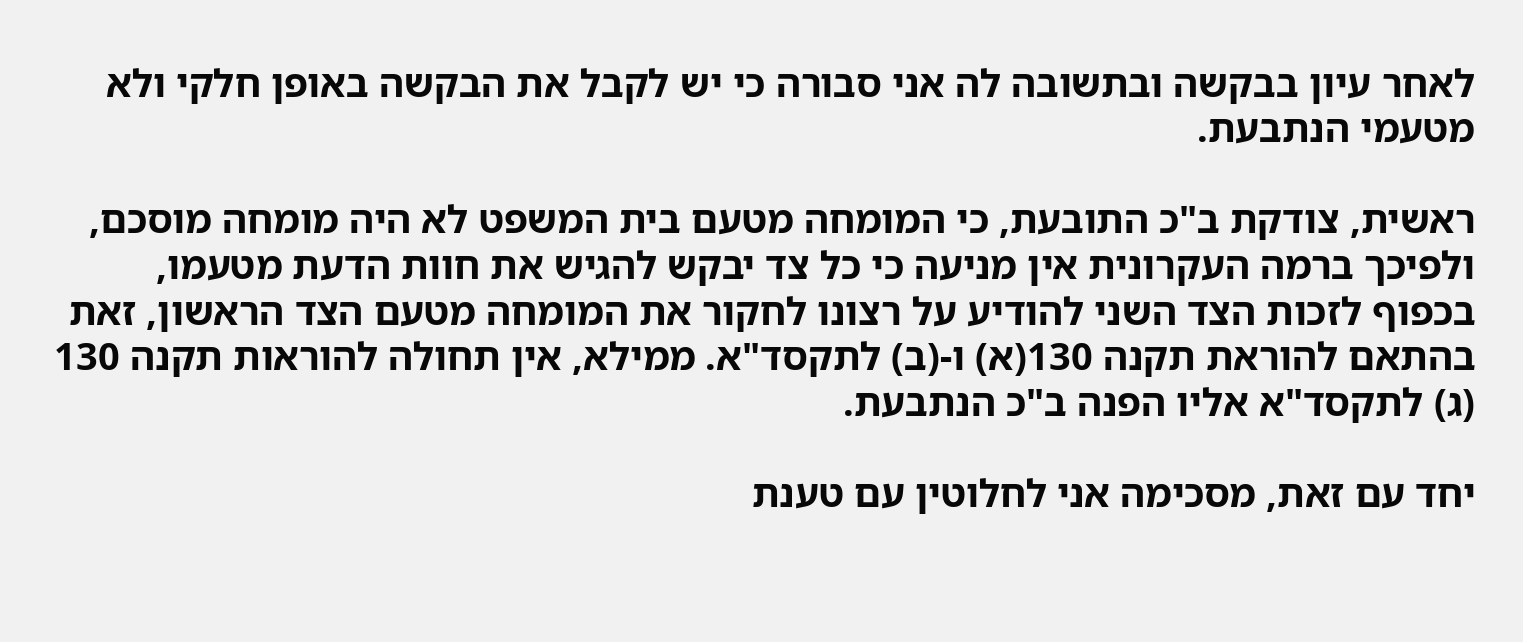לאחר עיון בבקשה ובתשובה לה אני סבורה כי יש לקבל את הבקשה באופן חלקי ולא מטעמי הנתבעת.

ראשית, צודקת ב"כ התובעת, כי המומחה מטעם בית המשפט לא היה מומחה מוסכם, ולפיכך ברמה העקרונית אין מניעה כי כל צד יבקש להגיש את חוות הדעת מטעמו, בכפוף לזכות הצד השני להודיע על רצונו לחקור את המומחה מטעם הצד הראשון, זאת בהתאם להוראת תקנה 130(א) ו-(ב) לתקסד"א. ממילא, אין תחולה להוראות תקנה 130 (ג) לתקסד"א אליו הפנה ב"כ הנתבעת.

יחד עם זאת, מסכימה אני לחלוטין עם טענת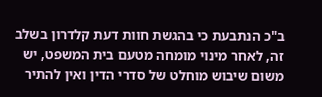ב"כ הנתבעת כי בהגשת חוות דעת קלדרון בשלב זה, לאחר מינוי מומחה מטעם בית המשפט, יש משום שיבוש מוחלט של סדרי הדין ואין להתיר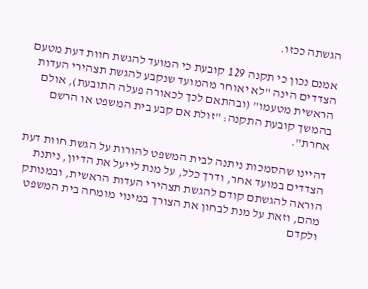הגשתה ככזו.

אמנם נכון כי תקנה 129 קובעת כי המועד להגשת חוות דעת מטעם הצדדים הינה "לא יאוחר מהמועד שנקבע להגשת תצהירי העדות הראשית מטעמו" (ובהתאם לכך לכאורה פעלה התובעת), אולם בהמשך קובעת התקנה: "זולת אם קבע בית המשפט או הרשם אחרת".

דהיינו שהסמכות ניתנה לבית המשפט להורות על הגשת חוות דעת הצדדים במועד אחר, ודרך כלל, על מנת לייעל את הדיון, ניתנת הוראה להגשתם קודם להגשת תצהירי העדות הראשית, ובמנותק מהם, וזאת על מנת לבחון את הצורך במינוי מומחה בית המשפט ולקדם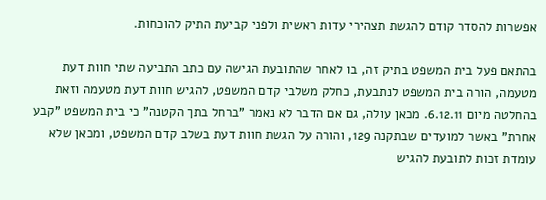אפשרות להסדר קודם להגשת תצהירי עדות ראשית ולפני קביעת התיק להוכחות.

בהתאם פעל בית המשפט בתיק זה, בו לאחר שהתובעת הגישה עם כתב התביעה שתי חוות דעת מטעמה, הורה בית המשפט לנתבעת, כחלק משלבי קדם המשפט, להגיש חוות דעת מטעמה וזאת בהחלטה מיום 6.12.11. מכאן עולה, גם אם הדבר לא נאמר "ברחל בתך הקטנה" כי בית המשפט "קבע אחרת" באשר למועדים שבתקנה 129, והורה על הגשת חוות דעת בשלב קדם המשפט, ומכאן שלא עומדת זכות לתובעת להגיש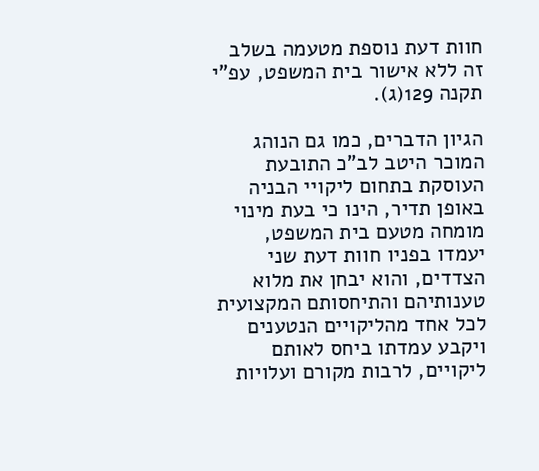חוות דעת נוספת מטעמה בשלב זה ללא אישור בית המשפט, עפ"י תקנה 129(ג).

הגיון הדברים, כמו גם הנוהג המוכר היטב לב"כ התובעת העוסקת בתחום ליקויי הבניה באופן תדיר, הינו כי בעת מינוי מומחה מטעם בית המשפט, יעמדו בפניו חוות דעת שני הצדדים, והוא יבחן את מלוא טענותיהם והתיחסותם המקצועית לכל אחד מהליקויים הנטענים ויקבע עמדתו ביחס לאותם ליקויים, לרבות מקורם ועלויות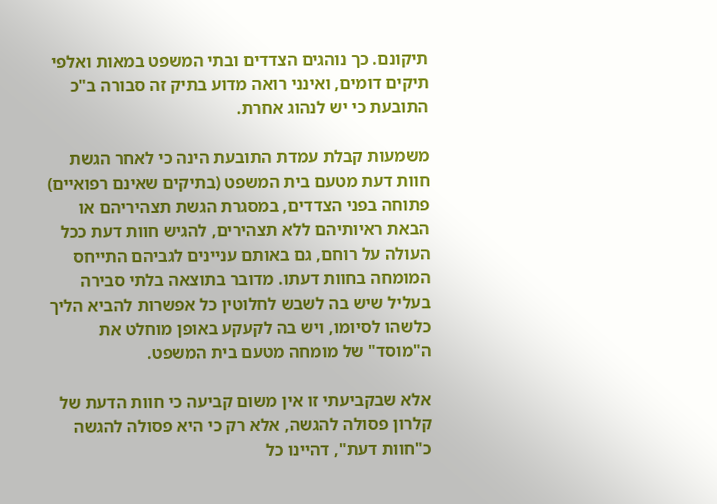תיקונם. כך נוהגים הצדדים ובתי המשפט במאות ואלפי תיקים דומים, ואינני רואה מדוע בתיק זה סבורה ב"כ התובעת כי יש לנהוג אחרת.

משמעות קבלת עמדת התובעת הינה כי לאחר הגשת חוות דעת מטעם בית המשפט (בתיקים שאינם רפואיים) פתוחה בפני הצדדים, במסגרת הגשת תצהיריהם או הבאת ראיותיהם ללא תצהירים, להגיש חוות דעת ככל העולה על רוחם, גם באותם עניינים לגביהם התייחס המומחה בחוות דעתו. מדובר בתוצאה בלתי סבירה בעליל שיש בה לשבש לחלוטין כל אפשרות להביא הליך כלשהו לסיומו, ויש בה לקעקע באופן מוחלט את ה"מוסד" של מומחה מטעם בית המשפט.

אלא שבקביעתי זו אין משום קביעה כי חוות הדעת של קלרון פסולה להגשה, אלא רק כי היא פסולה להגשה כ"חוות דעת", דהיינו כל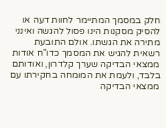חלק במסמך המתיימר לחוות דעה או להסיק מסקנות הינו פסול להגשה ואינני מתירה את הגשתו. אולם התובעת רשאית להגיש את המסמך כדו"ח אודות ממצאי הבדיקה שערך קלדרון, ואודותם בלבד, ולעמת את המומחה בחקירתו עם ממצאי הבדיקה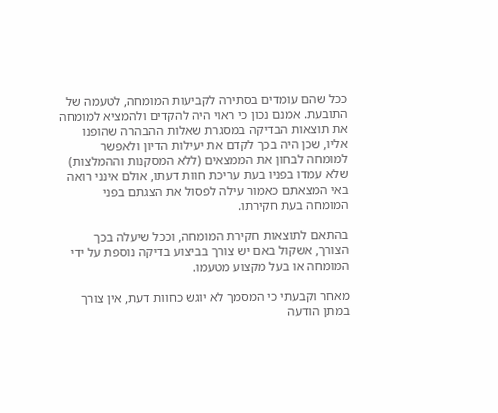ככל שהם עומדים בסתירה לקביעות המומחה, לטעמה של התובעת. אמנם נכון כי ראוי היה להקדים ולהמציא למומחה את תוצאות הבדיקה במסגרת שאלות ההבהרה שהופנו אליו, שכן היה בכך לקדם את יעילות הדיון ולאפשר למומחה לבחון את הממצאים (ללא המסקנות וההמלצות) שלא עמדו בפניו בעת עריכת חוות דעתו, אולם אינני רואה באי המצאתם כאמור עילה לפסול את הצגתם בפני המומחה בעת חקירתו.

בהתאם לתוצאות חקירת המומחה, וככל שיעלה בכך הצורך, אשקול באם יש צורך בביצוע בדיקה נוספת על ידי המומחה או בעל מקצוע מטעמו.

מאחר וקבעתי כי המסמך לא יוגש כחוות דעת, אין צורך במתן הודעה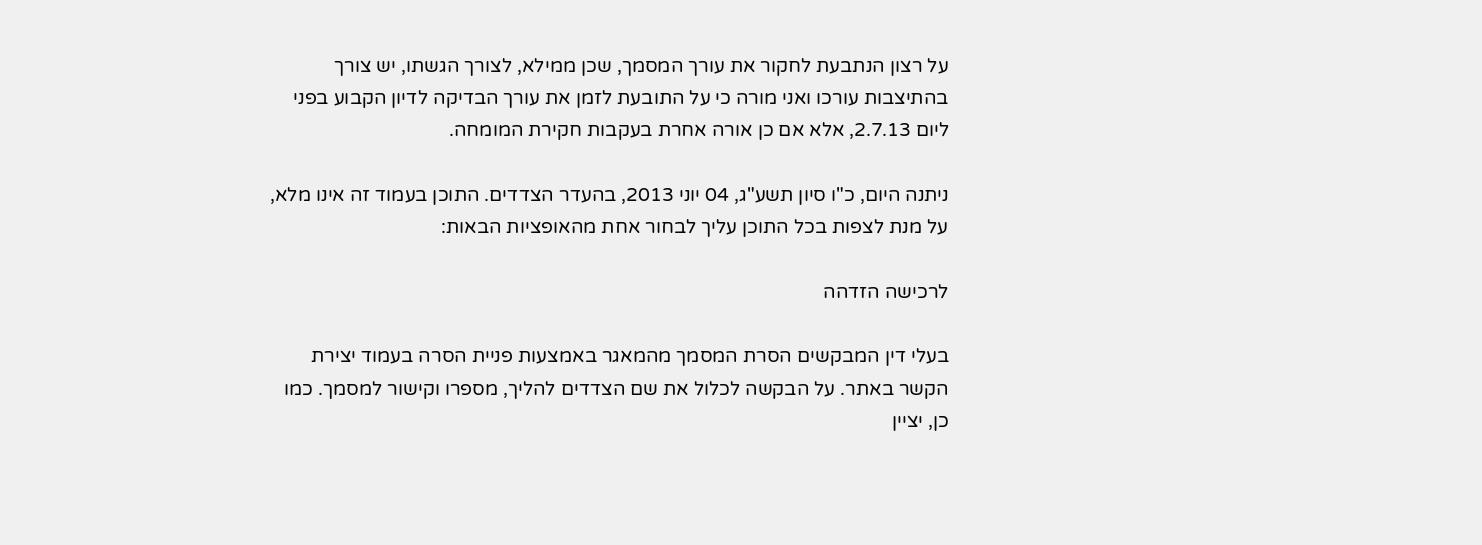על רצון הנתבעת לחקור את עורך המסמך, שכן ממילא, לצורך הגשתו, יש צורך בהתיצבות עורכו ואני מורה כי על התובעת לזמן את עורך הבדיקה לדיון הקבוע בפני ליום 2.7.13, אלא אם כן אורה אחרת בעקבות חקירת המומחה.

ניתנה היום, כ"ו סיון תשע"ג, 04 יוני 2013, בהעדר הצדדים. התוכן בעמוד זה אינו מלא, על מנת לצפות בכל התוכן עליך לבחור אחת מהאופציות הבאות:

לרכישה הזדהה

בעלי דין המבקשים הסרת המסמך מהמאגר באמצעות פניית הסרה בעמוד יצירת הקשר באתר. על הבקשה לכלול את שם הצדדים להליך, מספרו וקישור למסמך. כמו כן, יציין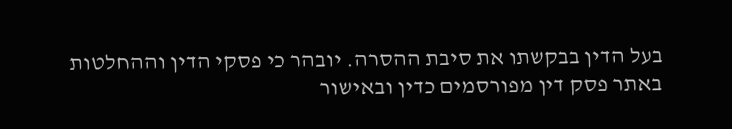בעל הדין בבקשתו את סיבת ההסרה. יובהר כי פסקי הדין וההחלטות באתר פסק דין מפורסמים כדין ובאישור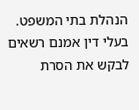הנהלת בתי המשפט. בעלי דין אמנם רשאים לבקש את הסרת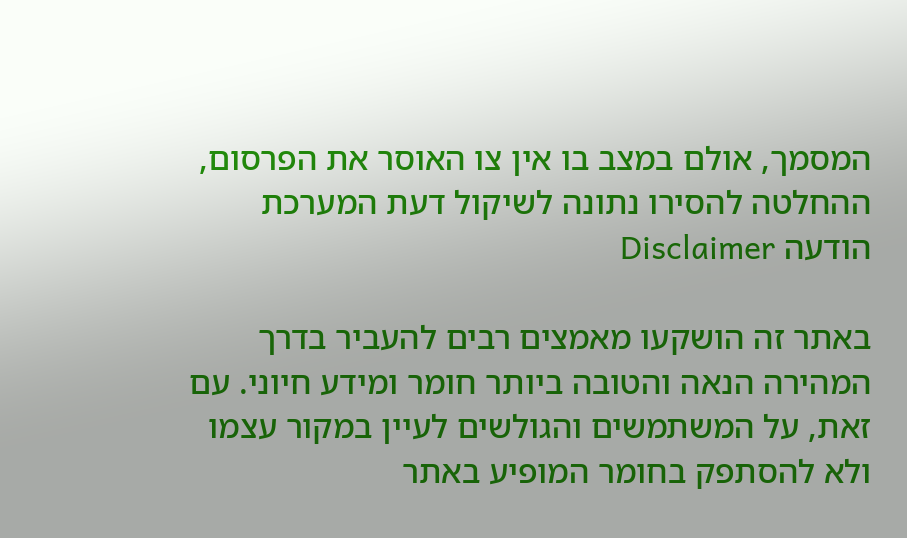המסמך, אולם במצב בו אין צו האוסר את הפרסום, ההחלטה להסירו נתונה לשיקול דעת המערכת
הודעה Disclaimer

באתר זה הושקעו מאמצים רבים להעביר בדרך המהירה הנאה והטובה ביותר חומר ומידע חיוני. עם זאת, על המשתמשים והגולשים לעיין במקור עצמו ולא להסתפק בחומר המופיע באתר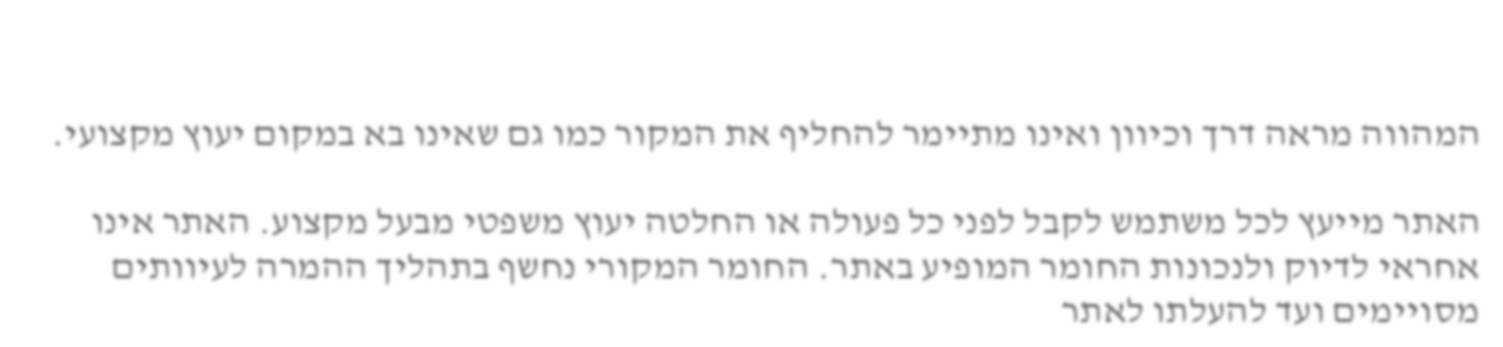המהווה מראה דרך וכיוון ואינו מתיימר להחליף את המקור כמו גם שאינו בא במקום יעוץ מקצועי.

האתר מייעץ לכל משתמש לקבל לפני כל פעולה או החלטה יעוץ משפטי מבעל מקצוע. האתר אינו אחראי לדיוק ולנכונות החומר המופיע באתר. החומר המקורי נחשף בתהליך ההמרה לעיוותים מסויימים ועד להעלתו לאתר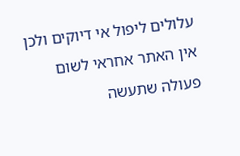עלולים ליפול אי דיוקים ולכן אין האתר אחראי לשום פעולה שתעשה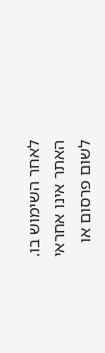לאחר השימוש בו. האתר אינו אחראי לשום פרסום או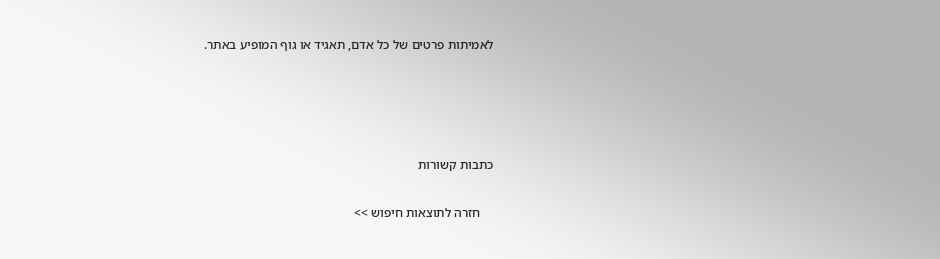לאמיתות פרטים של כל אדם, תאגיד או גוף המופיע באתר.




כתבות קשורות

    חזרה לתוצאות חיפוש >>